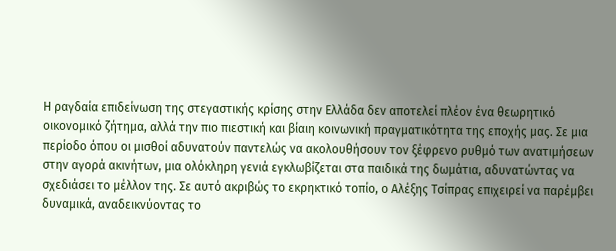Η ραγδαία επιδείνωση της στεγαστικής κρίσης στην Ελλάδα δεν αποτελεί πλέον ένα θεωρητικό οικονομικό ζήτημα, αλλά την πιο πιεστική και βίαιη κοινωνική πραγματικότητα της εποχής μας. Σε μια περίοδο όπου οι μισθοί αδυνατούν παντελώς να ακολουθήσουν τον ξέφρενο ρυθμό των ανατιμήσεων στην αγορά ακινήτων, μια ολόκληρη γενιά εγκλωβίζεται στα παιδικά της δωμάτια, αδυνατώντας να σχεδιάσει το μέλλον της. Σε αυτό ακριβώς το εκρηκτικό τοπίο, ο Αλέξης Τσίπρας επιχειρεί να παρέμβει δυναμικά, αναδεικνύοντας το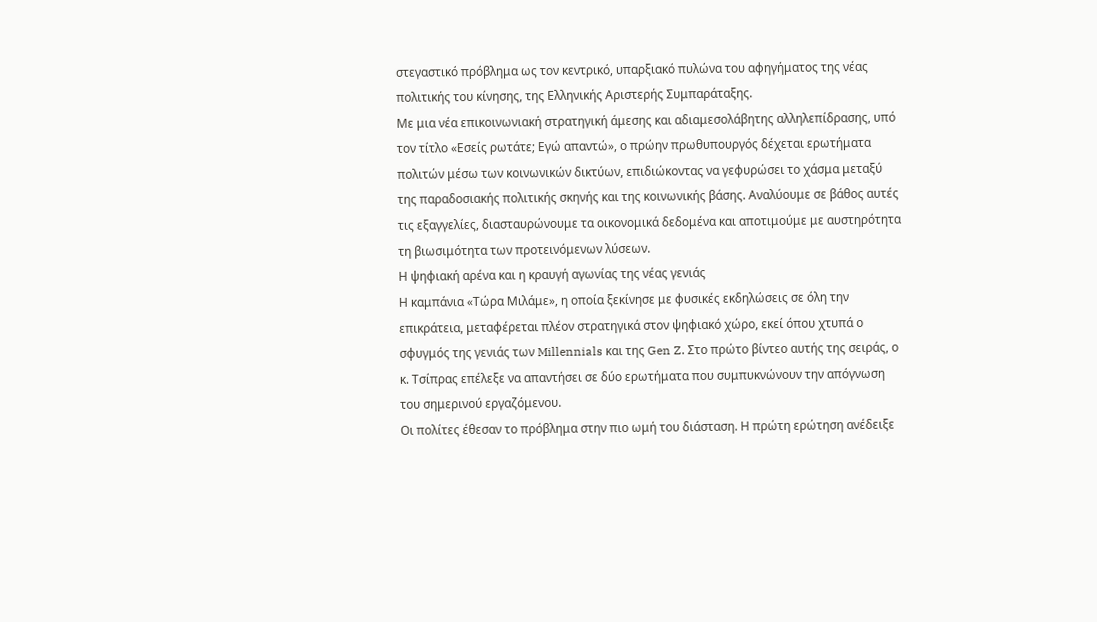στεγαστικό πρόβλημα ως τον κεντρικό, υπαρξιακό πυλώνα του αφηγήματος της νέας πολιτικής του κίνησης, της Ελληνικής Αριστερής Συμπαράταξης.
Με μια νέα επικοινωνιακή στρατηγική άμεσης και αδιαμεσολάβητης αλληλεπίδρασης, υπό τον τίτλο «Εσείς ρωτάτε; Εγώ απαντώ», ο πρώην πρωθυπουργός δέχεται ερωτήματα πολιτών μέσω των κοινωνικών δικτύων, επιδιώκοντας να γεφυρώσει το χάσμα μεταξύ της παραδοσιακής πολιτικής σκηνής και της κοινωνικής βάσης. Aναλύουμε σε βάθος αυτές τις εξαγγελίες, διασταυρώνουμε τα οικονομικά δεδομένα και αποτιμούμε με αυστηρότητα τη βιωσιμότητα των προτεινόμενων λύσεων.
Η ψηφιακή αρένα και η κραυγή αγωνίας της νέας γενιάς
Η καμπάνια «Τώρα Μιλάμε», η οποία ξεκίνησε με φυσικές εκδηλώσεις σε όλη την επικράτεια, μεταφέρεται πλέον στρατηγικά στον ψηφιακό χώρο, εκεί όπου χτυπά ο σφυγμός της γενιάς των Millennials και της Gen Z. Στο πρώτο βίντεο αυτής της σειράς, ο κ. Τσίπρας επέλεξε να απαντήσει σε δύο ερωτήματα που συμπυκνώνουν την απόγνωση του σημερινού εργαζόμενου.
Οι πολίτες έθεσαν το πρόβλημα στην πιο ωμή του διάσταση. Η πρώτη ερώτηση ανέδειξε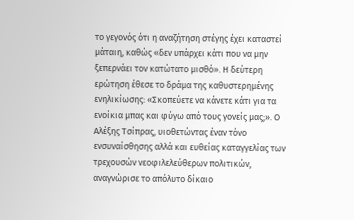το γεγονός ότι η αναζήτηση στέγης έχει καταστεί μάταιη, καθώς «δεν υπάρχει κάτι που να μην ξεπερνάει τον κατώτατο μισθό». Η δεύτερη ερώτηση έθεσε το δράμα της καθυστερημένης ενηλικίωσης: «Σκοπεύετε να κάνετε κάτι για τα ενοίκια μπας και φύγω από τους γονείς μας;». Ο Αλέξης Τσίπρας, υιοθετώντας έναν τόνο ενσυναίσθησης αλλά και ευθείας καταγγελίας των τρεχουσών νεοφιλελεύθερων πολιτικών, αναγνώρισε το απόλυτο δίκαιο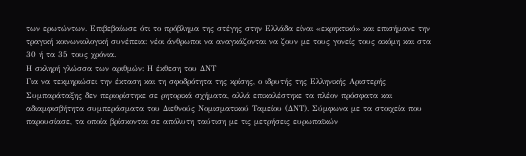των ερωτώντων. Επιβεβαίωσε ότι το πρόβλημα της στέγης στην Ελλάδα είναι «εκρηκτικό» και επισήμανε την τραγική κοινωνιολογική συνέπεια: νέοι άνθρωποι να αναγκάζονται να ζουν με τους γονείς τους ακόμη και στα 30 ή τα 35 τους χρόνια.
Η σκληρή γλώσσα των αριθμών: Η έκθεση του ΔΝΤ
Για να τεκμηριώσει την έκταση και τη σφοδρότητα της κρίσης, ο ιδρυτής της Ελληνικής Αριστερής Συμπαράταξης δεν περιορίστηκε σε ρητορικά σχήματα, αλλά επικαλέστηκε τα πλέον πρόσφατα και αδιαμφισβήτητα συμπεράσματα του Διεθνούς Νομισματικού Ταμείου (ΔΝΤ). Σύμφωνα με τα στοιχεία που παρουσίασε, τα οποία βρίσκονται σε απόλυτη ταύτιση με τις μετρήσεις ευρωπαϊκών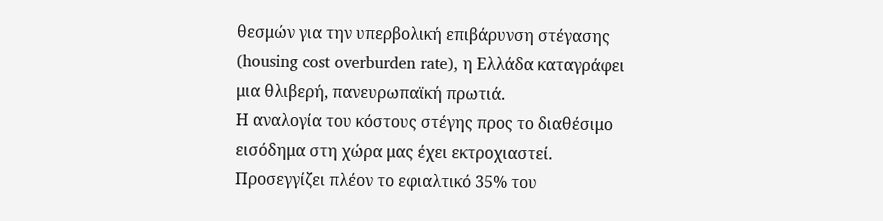θεσμών για την υπερβολική επιβάρυνση στέγασης (housing cost overburden rate), η Ελλάδα καταγράφει μια θλιβερή, πανευρωπαϊκή πρωτιά.
Η αναλογία του κόστους στέγης προς το διαθέσιμο εισόδημα στη χώρα μας έχει εκτροχιαστεί. Προσεγγίζει πλέον το εφιαλτικό 35% του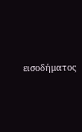εισοδήματος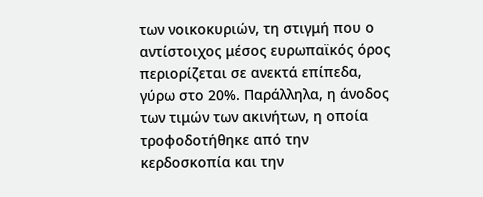των νοικοκυριών, τη στιγμή που ο αντίστοιχος μέσος ευρωπαϊκός όρος περιορίζεται σε ανεκτά επίπεδα, γύρω στο 20%. Παράλληλα, η άνοδος των τιμών των ακινήτων, η οποία τροφοδοτήθηκε από την κερδοσκοπία και την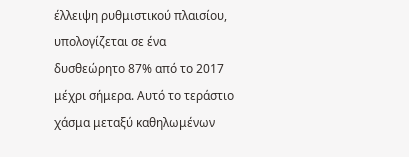έλλειψη ρυθμιστικού πλαισίου, υπολογίζεται σε ένα δυσθεώρητο 87% από το 2017 μέχρι σήμερα. Αυτό το τεράστιο χάσμα μεταξύ καθηλωμένων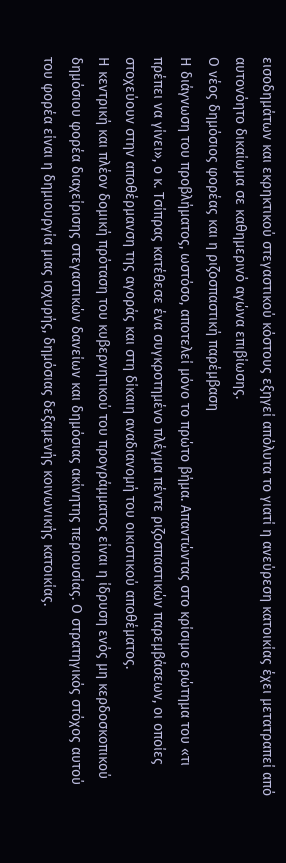εισοδημάτων και εκρηκτικού στεγαστικού κόστους εξηγεί απόλυτα το γιατί η ανεύρεση κατοικίας έχει μετατραπεί από αυτονόητο δικαίωμα σε καθημερινό αγώνα επιβίωσης.
Ο νέος δημόσιος φορέας και η ριζοσπαστική παρέμβαση
Η διάγνωση του προβλήματος, ωστόσο, αποτελεί μόνο το πρώτο βήμα. Απαντώντας στο κρίσιμο ερώτημα του «τι πρέπει να γίνει», ο κ. Τσίπρας κατέθεσε ένα συγκροτημένο πλέγμα πέντε ριζοσπαστικών παρεμβάσεων, οι οποίες στοχεύουν στην αποθέρμανση της αγοράς και στη δίκαιη αναδιανομή του οικιστικού αποθέματος.
Η κεντρική και πλέον δομική πρόταση του κυβερνητικού του προγράμματος είναι η ίδρυση ενός μη κερδοσκοπικού δημόσιου φορέα διαχείρισης στεγαστικών δανείων και δημόσιας ακίνητης περιουσίας. Ο στρατηγικός στόχος αυτού του φορέα είναι η δημιουργία μιας ισχυρής, δημόσιας δεξαμενής κοινωνικής κατοικίας.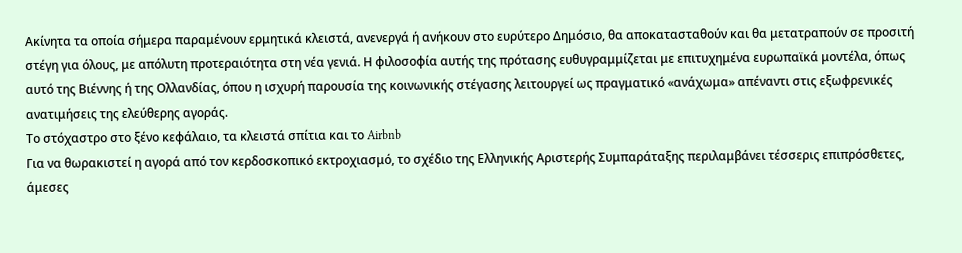Ακίνητα τα οποία σήμερα παραμένουν ερμητικά κλειστά, ανενεργά ή ανήκουν στο ευρύτερο Δημόσιο, θα αποκατασταθούν και θα μετατραπούν σε προσιτή στέγη για όλους, με απόλυτη προτεραιότητα στη νέα γενιά. Η φιλοσοφία αυτής της πρότασης ευθυγραμμίζεται με επιτυχημένα ευρωπαϊκά μοντέλα, όπως αυτό της Βιέννης ή της Ολλανδίας, όπου η ισχυρή παρουσία της κοινωνικής στέγασης λειτουργεί ως πραγματικό «ανάχωμα» απέναντι στις εξωφρενικές ανατιμήσεις της ελεύθερης αγοράς.
Το στόχαστρο στο ξένο κεφάλαιο, τα κλειστά σπίτια και το Airbnb
Για να θωρακιστεί η αγορά από τον κερδοσκοπικό εκτροχιασμό, το σχέδιο της Ελληνικής Αριστερής Συμπαράταξης περιλαμβάνει τέσσερις επιπρόσθετες, άμεσες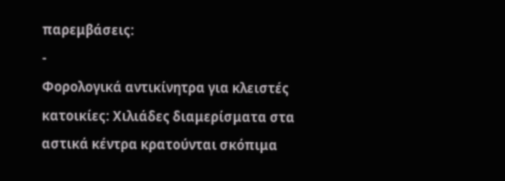παρεμβάσεις:
-
Φορολογικά αντικίνητρα για κλειστές κατοικίες: Χιλιάδες διαμερίσματα στα αστικά κέντρα κρατούνται σκόπιμα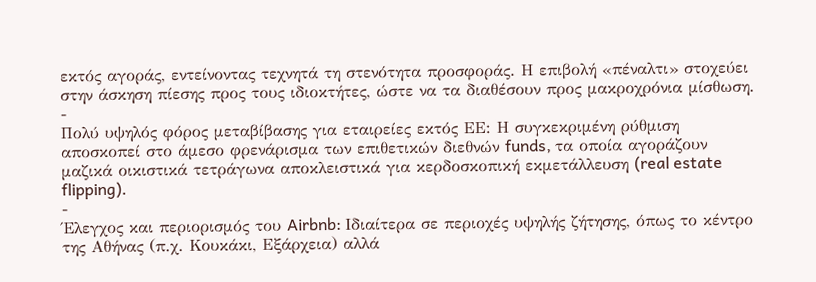εκτός αγοράς, εντείνοντας τεχνητά τη στενότητα προσφοράς. Η επιβολή «πέναλτι» στοχεύει στην άσκηση πίεσης προς τους ιδιοκτήτες, ώστε να τα διαθέσουν προς μακροχρόνια μίσθωση.
-
Πολύ υψηλός φόρος μεταβίβασης για εταιρείες εκτός ΕΕ: Η συγκεκριμένη ρύθμιση αποσκοπεί στο άμεσο φρενάρισμα των επιθετικών διεθνών funds, τα οποία αγοράζουν μαζικά οικιστικά τετράγωνα αποκλειστικά για κερδοσκοπική εκμετάλλευση (real estate flipping).
-
Έλεγχος και περιορισμός του Airbnb: Ιδιαίτερα σε περιοχές υψηλής ζήτησης, όπως το κέντρο της Αθήνας (π.χ. Κουκάκι, Εξάρχεια) αλλά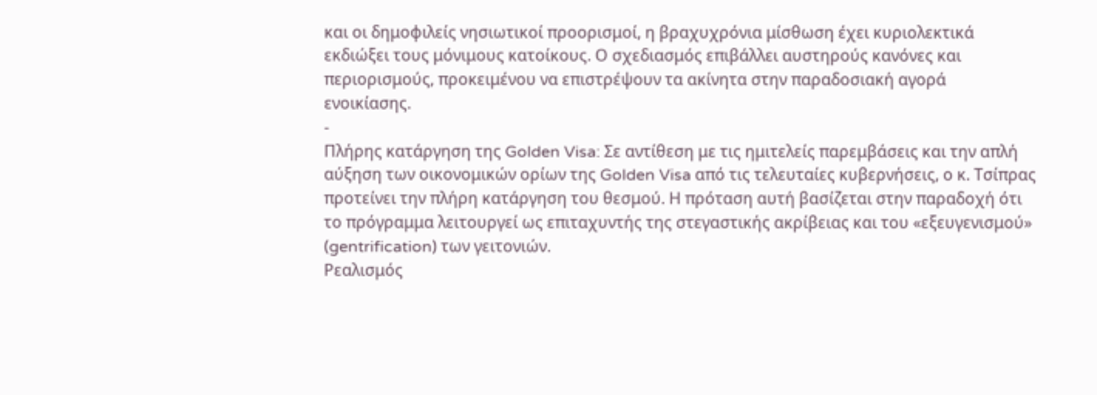και οι δημοφιλείς νησιωτικοί προορισμοί, η βραχυχρόνια μίσθωση έχει κυριολεκτικά εκδιώξει τους μόνιμους κατοίκους. Ο σχεδιασμός επιβάλλει αυστηρούς κανόνες και περιορισμούς, προκειμένου να επιστρέψουν τα ακίνητα στην παραδοσιακή αγορά ενοικίασης.
-
Πλήρης κατάργηση της Golden Visa: Σε αντίθεση με τις ημιτελείς παρεμβάσεις και την απλή αύξηση των οικονομικών ορίων της Golden Visa από τις τελευταίες κυβερνήσεις, ο κ. Τσίπρας προτείνει την πλήρη κατάργηση του θεσμού. Η πρόταση αυτή βασίζεται στην παραδοχή ότι το πρόγραμμα λειτουργεί ως επιταχυντής της στεγαστικής ακρίβειας και του «εξευγενισμού» (gentrification) των γειτονιών.
Ρεαλισμός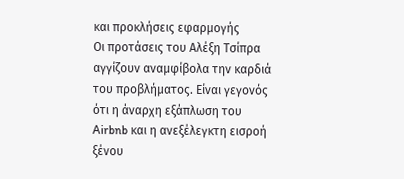και προκλήσεις εφαρμογής
Οι προτάσεις του Αλέξη Τσίπρα αγγίζουν αναμφίβολα την καρδιά του προβλήματος. Είναι γεγονός ότι η άναρχη εξάπλωση του Airbnb και η ανεξέλεγκτη εισροή ξένου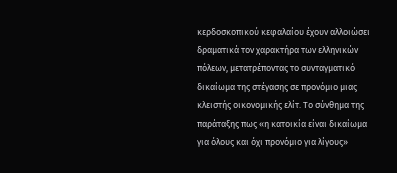κερδοσκοπικού κεφαλαίου έχουν αλλοιώσει δραματικά τον χαρακτήρα των ελληνικών πόλεων, μετατρέποντας το συνταγματικό δικαίωμα της στέγασης σε προνόμιο μιας κλειστής οικονομικής ελίτ. Το σύνθημα της παράταξης πως «η κατοικία είναι δικαίωμα για όλους και όχι προνόμιο για λίγους»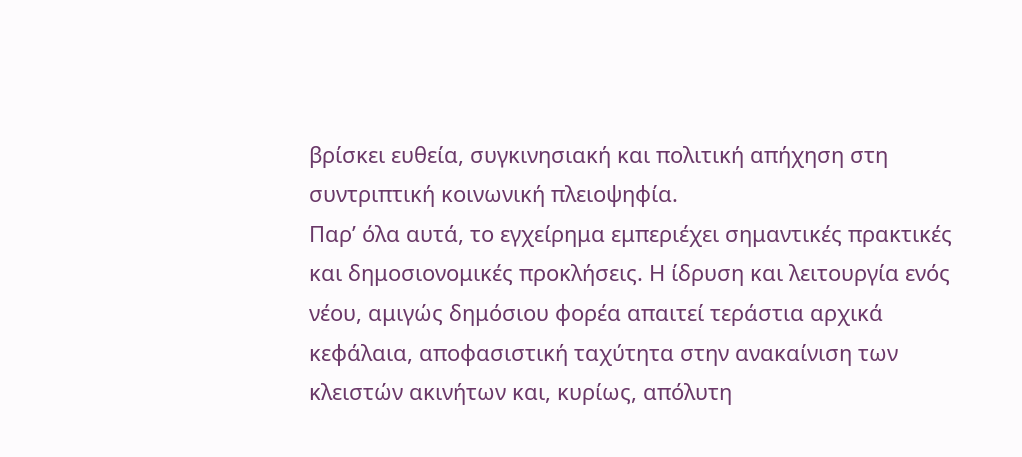βρίσκει ευθεία, συγκινησιακή και πολιτική απήχηση στη συντριπτική κοινωνική πλειοψηφία.
Παρ’ όλα αυτά, το εγχείρημα εμπεριέχει σημαντικές πρακτικές και δημοσιονομικές προκλήσεις. Η ίδρυση και λειτουργία ενός νέου, αμιγώς δημόσιου φορέα απαιτεί τεράστια αρχικά κεφάλαια, αποφασιστική ταχύτητα στην ανακαίνιση των κλειστών ακινήτων και, κυρίως, απόλυτη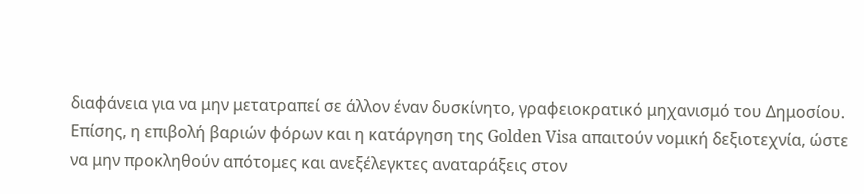διαφάνεια για να μην μετατραπεί σε άλλον έναν δυσκίνητο, γραφειοκρατικό μηχανισμό του Δημοσίου. Επίσης, η επιβολή βαριών φόρων και η κατάργηση της Golden Visa απαιτούν νομική δεξιοτεχνία, ώστε να μην προκληθούν απότομες και ανεξέλεγκτες αναταράξεις στον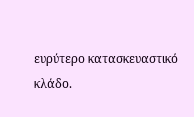ευρύτερο κατασκευαστικό κλάδο.